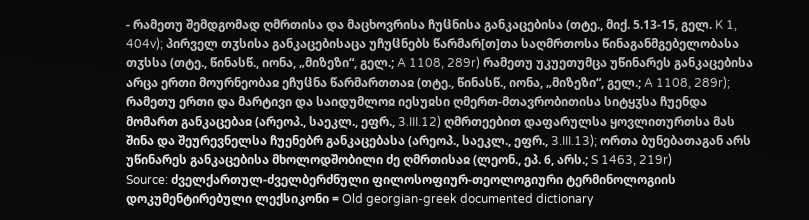- რამეთუ შემდგომად ღმრთისა და მაცხოვრისა ჩუჱნისა განკაცებისა (თტე., მიქ. 5.13-15, გელ. K 1, 404v); პირველ თჳსისა განკაცებისაცა უჩუჱნებს წარმარ[თ]თა საღმრთოსა წინაგანმგებელობასა თჳსსა (თტე., წინასწ., იონა, „მიზეზი“, გელ.; A 1108, 289r) რამეთუ უკუეთუმცა უწინარეს განკაცებისა არცა ერთი მოურნეობაჲ ეჩუჱნა წარმართთაჲ (თტე., წინასწ., იონა, „მიზეზი“, გელ.; A 1108, 289r); რამეთუ ერთი და მარტივი და საიდუმლოჲ იესუჲსი ღმერთ-მთავრობითისა სიტყჳსა ჩუენდა მომართ განკაცებაჲ (არეოპ., საეკლ., ეფრ., 3.III.12) ღმრთეებით დაფარულსა ყოვლითურთსა მას შინა და შეურევნელსა ჩუენებრ განკაცებასა (არეოპ., საეკლ., ეფრ., 3.III.13); ორთა ბუნებათაგან არს უწინარეს განკაცებისა მხოლოდშობილი ძე ღმრთისაჲ (ლეონ., ეპ. 6, არს.; S 1463, 219r)
Source: ძველქართულ-ძველბერძნული ფილოსოფიურ-თეოლოგიური ტერმინოლოგიის დოკუმენტირებული ლექსიკონი = Old georgian-greek documented dictionary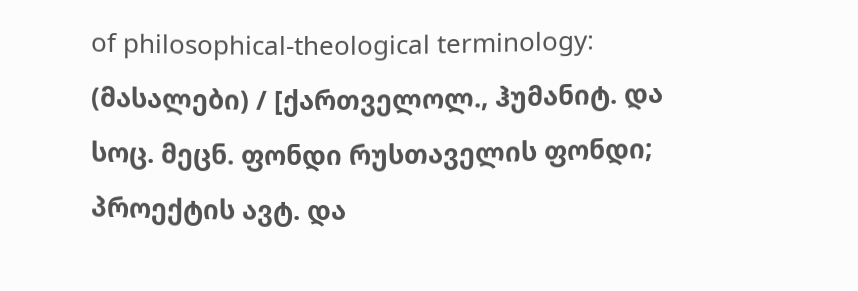of philosophical-theological terminology: (მასალები) / [ქართველოლ., ჰუმანიტ. და სოც. მეცნ. ფონდი რუსთაველის ფონდი; პროექტის ავტ. და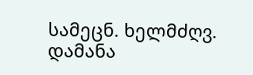სამეცნ. ხელმძღვ. დამანა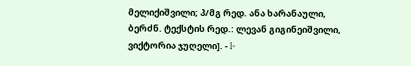მელიქიშვილი; პ/მგ რედ. ანა ხარანაული, ბერძნ. ტექსტის რედ.: ლევან გიგინეიშვილი, ვიქტორია ჯუღელი]. - I-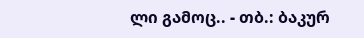ლი გამოც.. - თბ.: ბაკურ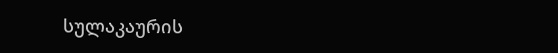სულაკაურის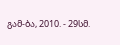გამ-ბა, 2010. - 29სმ.